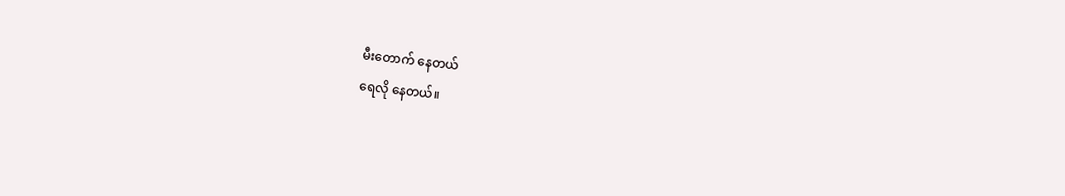မီးတောက် နေတယ်
ရေလို နေတယ်။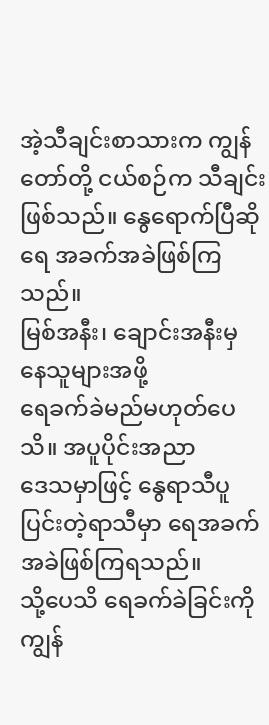အဲ့သီချင်းစာသားက ကျွန်တော်တို့ ငယ်စဉ်က သီချင်း
ဖြစ်သည်။ နွေရောက်ပြီဆို ရေ အခက်အခဲဖြစ်ကြသည်။
မြစ်အနီး၊ ချောင်းအနီးမှ နေသူများအဖို့
ရေခက်ခဲမည်မဟုတ်ပေသိ။ အပူပိုင်းအညာ
ဒေသမှာဖြင့် နွေရာသီပူပြင်းတဲ့ရာသီမှာ ရေအခက်
အခဲဖြစ်ကြရသည်။
သို့ပေသိ ရေခက်ခဲခြင်းကို ကျွန်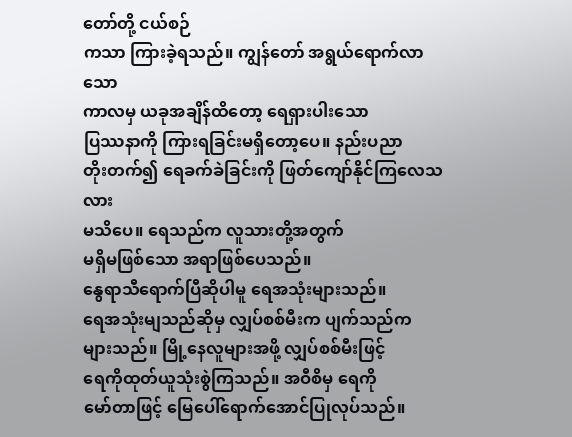တော်တို့ ငယ်စဉ်
ကသာ ကြားခဲ့ရသည်။ ကျွန်တော် အရွယ်ရောက်လာသော
ကာလမှ ယခုအချိန်ထိတော့ ရေရှားပါးသော
ပြဿနာကို ကြားရခြင်းမရှိတော့ပေ။ နည်းပညာ
တိုးတက်၍ ရေခက်ခဲခြင်းကို ဖြတ်ကျော်နိုင်ကြလေသလား
မသိပေ။ ရေသည်က လူသားတို့အတွက်
မရှိမဖြစ်သော အရာဖြစ်ပေသည်။
နွေရာသီရောက်ပြီဆိုပါမူ ရေအသုံးများသည်။
ရေအသုံးမျသည်ဆိုမှ လျှပ်စစ်မီးက ပျက်သည်က
များသည်။ မြို့နေလူများအဖို့ လျှပ်စစ်မီးဖြင့်
ရေကိုထုတ်ယူသုံးစွဲကြသည်။ အဝီစိမှ ရေကို
မော်တာဖြင့် မြေပေါ်ရောက်အောင်ပြုလုပ်သည်။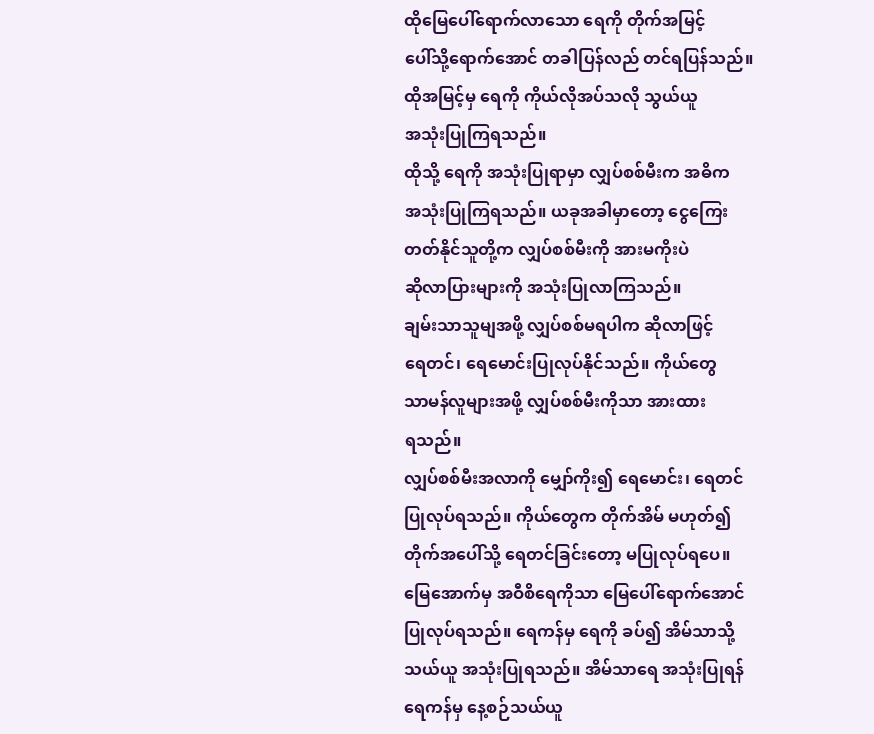ထိုမြေပေါ်ရောက်လာသော ရေကို တိုက်အမြင့်
ပေါ်သို့ရောက်အောင် တခါပြန်လည် တင်ရပြန်သည်။
ထိုအမြင့်မှ ရေကို ကိုယ်လိုအပ်သလို သွယ်ယူ
အသုံးပြုကြရသည်။
ထိုသို့ ရေကို အသုံးပြုရာမှာ လျှပ်စစ်မီးက အဓိက
အသုံးပြုကြရသည်။ ယခုအခါမှာတော့ ငွေကြေး
တတ်နိုင်သူတို့က လျှပ်စစ်မီးကို အားမကိုးပဲ
ဆိုလာပြားများကို အသုံးပြုလာကြသည်။
ချမ်းသာသူမျအဖို့ လျှပ်စစ်မရပါက ဆိုလာဖြင့်
ရေတင်၊ ရေမောင်းပြုလုပ်နိုင်သည်။ ကိုယ်တွေ
သာမန်လူများအဖို့ လျှပ်စစ်မီးကိုသာ အားထား
ရသည်။
လျှပ်စစ်မီးအလာကို မျှော်ကိုး၍ ရေမောင်း၊ ရေတင်
ပြုလုပ်ရသည်။ ကိုယ်တွေက တိုက်အိမ် မဟုတ်၍
တိုက်အပေါ်သို့ ရေတင်ခြင်းတော့ မပြုလုပ်ရပေ။
မြေအောက်မှ အဝီစိရေကိုသာ မြေပေါ်ရောက်အောင်
ပြုလုပ်ရသည်။ ရေကန်မှ ရေကို ခပ်၍ အိမ်သာသို့
သယ်ယူ အသုံးပြုရသည်။ အိမ်သာရေ အသုံးပြုရန်
ရေကန်မှ နေ့စဉ်သယ်ယူ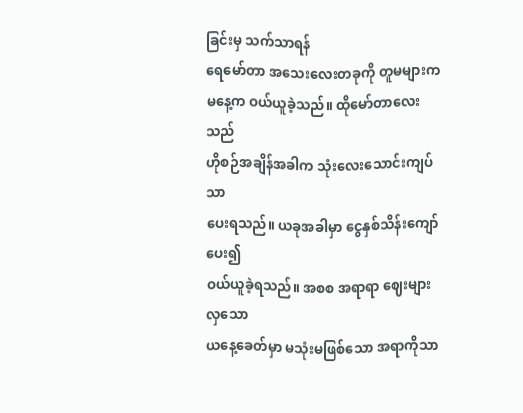ခြင်းမှ သက်သာရန်
ရေမော်တာ အသေးလေးတခုကို တူမများက
မနေ့က ဝယ်ယူခဲ့သည်။ ထိုမော်တာလေးသည်
ဟိုစဉ်အချိန်အခါက သုံးလေးသောင်းကျပ်သာ
ပေးရသည်။ ယခုအခါမှာ ငွေနှစ်သိန်းကျော်ပေး၍
ဝယ်ယူခဲ့ရသည်။ အစစ အရာရာ ဈေးများလှသော
ယနေ့ခေတ်မှာ မသုံးမဖြစ်သော အရာကိုသာ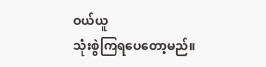ဝယ်ယူ
သုံးစွဲကြရပေတော့မည်။